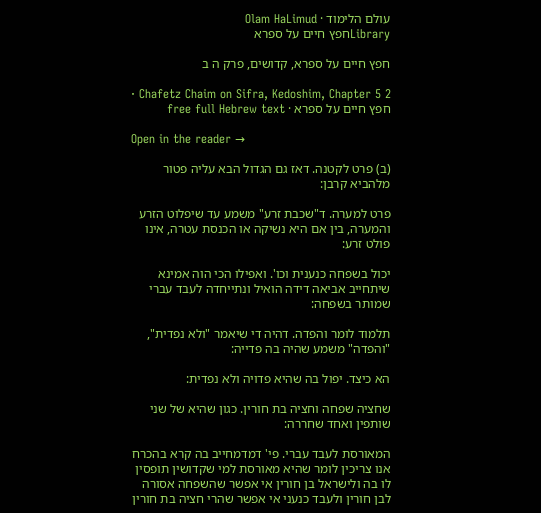עולם הלימוד · Olam HaLimud
Libraryחפץ חיים על ספרא

חפץ חיים על ספרא, קדושים, פרק ה ב

Chafetz Chaim on Sifra, Kedoshim, Chapter 5 2 · חפץ חיים על ספרא · free full Hebrew text

Open in the reader →

(ב) פרט לקטנה. דאז גם הגדול הבא עליה פטור מלהביא קרבן:

פרט למערה. ד"שכבת זרע" משמע עד שיפלוט הזרע והמערה, בין אם היא נשיקה או הכנסת עטרה, אינו פולט זרע:

יכול בשפחה כנענית וכו'. ואפילו הכי הוה אמינא שיתחייב אביאה דידה הואיל ונתייחדה לעבד עברי שמותר בשפחה:

תלמוד לומר והפדה. דהיה די שיאמר "ולא נפדית", "והפדה" משמע שהיה בה פדייה:

הא כיצד. יפול בה שהיא פדויה ולא נפדית:

שחציה שפחה וחציה בת חורין. כגון שהיא של שני שותפין ואחד שחררה:

המאורסת לעבד עברי. פי' דמדמחייב בה קרא בהכרח אנו צריכין לומר שהיא מאורסת למי שקדושין תופסין לו בה ולישראל בן חורין אי אפשר שהשפחה אסורה לבן חורין ולעבד כנעני אי אפשר שהרי חציה בת חורין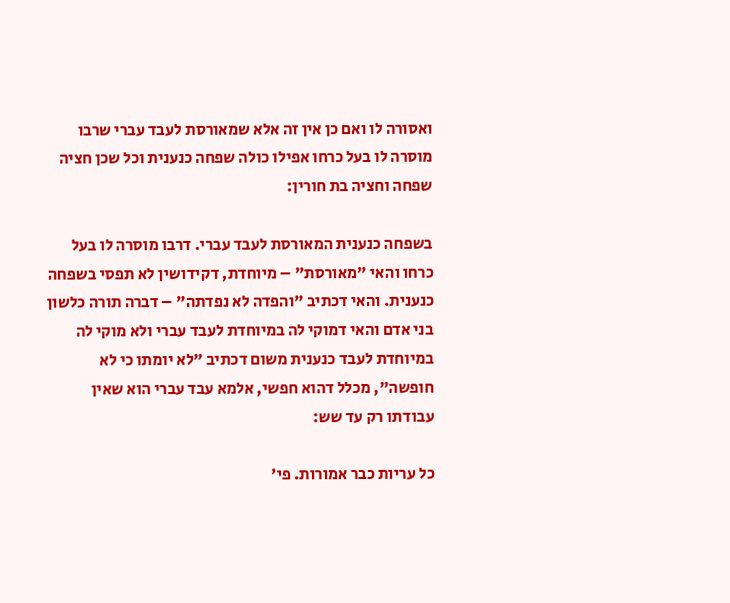ואסורה לו ואם כן אין זה אלא שמאורסת לעבד עברי שרבו מוסרה לו בעל כרחו אפילו כולה שפחה כנענית וכל שכן חציה שפחה וחציה בת חורין:

בשפחה כנענית המאורסת לעבד עברי. דרבו מוסרה לו בעל כרחו והאי "מאורסת" – מיוחדת, דקידושין לא תפסי בשפחה כנענית. והאי דכתיב "והפדה לא נפדתה" – דברה תורה כלשון בני אדם והאי דמוקי לה במיוחדת לעבד עברי ולא מוקי לה במיוחדת לעבד כנענית משום דכתיב "לא יומתו כי לא חופשה", מכלל דהוא חפשי, אלמא עבד עברי הוא שאין עבודתו רק עד שש:

כל עריות כבר אמורות. פי'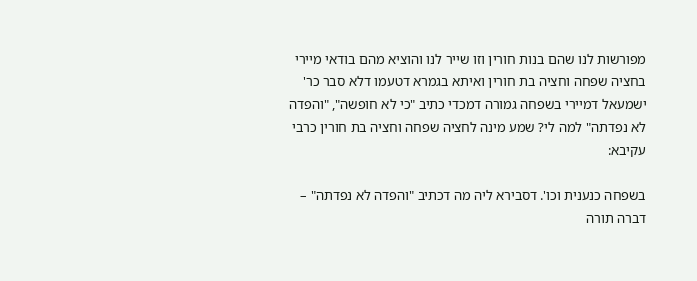מפורשות לנו שהם בנות חורין וזו שייר לנו והוציא מהם בודאי מיירי בחציה שפחה וחציה בת חורין ואיתא בגמרא דטעמו דלא סבר כר' ישמעאל דמיירי בשפחה גמורה דמכדי כתיב "כי לא חופשה", "והפדה לא נפדתה" למה לי? שמע מינה לחציה שפחה וחציה בת חורין כרבי עקיבא:

בשפחה כנענית וכו'. דסבירא ליה מה דכתיב "והפדה לא נפדתה" – דברה תורה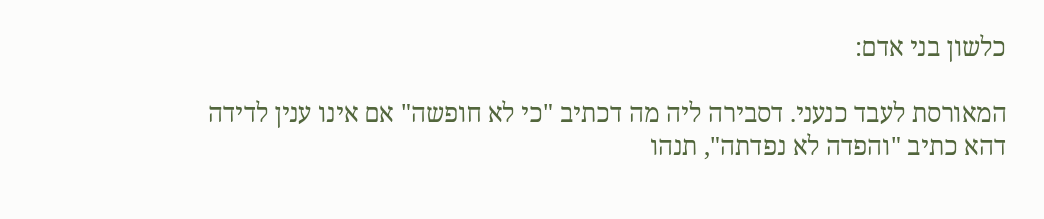כלשון בני אדם:

המאורסת לעבד כנעני. דסבירה ליה מה דכתיב "כי לא חופשה" אם אינו ענין לדידה דהא כתיב "והפדה לא נפדתה", תנהו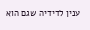ענין לדידיה שגם הוא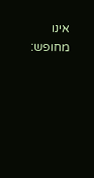אינו מחופש: